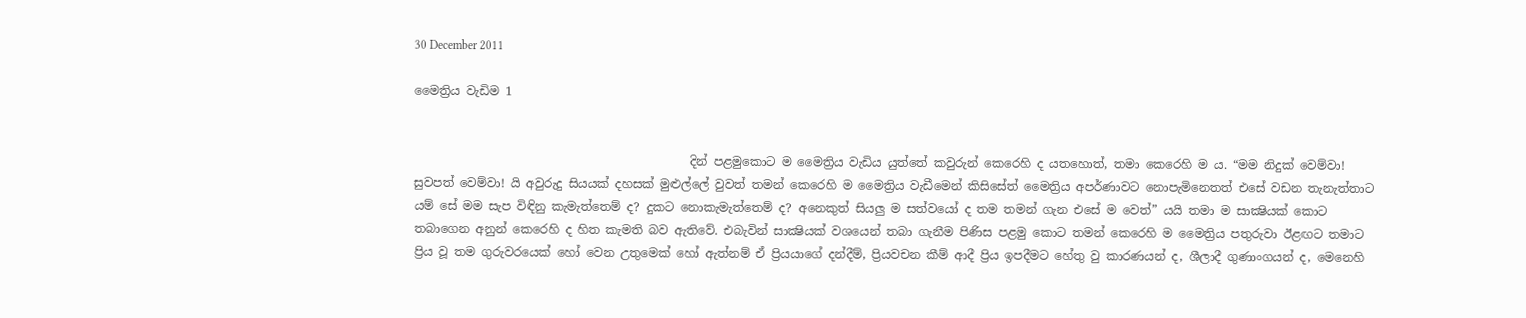30 December 2011

මෛත්‍රිය වැඩිම 1


                                              දින් පළමුකොට ම මෛත්‍රිය වැඩිය යුත්තේ කවුරුන් කෙරෙහි ද යතහොත්, තමා කෙරෙහි ම ය. “මම නිදුක් වෙම්වා! සුවපත් වෙම්වා! යි අවුරුදු සියයක් දහසක් මුළුල්ලේ වුවත් තමන් කෙරෙහි ම මෛත්‍රිය වැඩීමෙන් කිසිසේත් මෛත්‍රිය අපර්ණාවට නොපැමිනෙතත් එසේ වඩන තැනැත්තාට යම් සේ මම සැප විඳිනු කැමැත්තෙම් ද? දුකට ‍නොකැමැත්තෙම් ද? අනෙකුත් සියලු ම සත්වයෝ ද තම තමන් ගැන එසේ ම වෙත්” යයි තමා ම සාක්‍ෂියක් කොට තබාගෙන අනුන් කෙරෙහි ද හිත කැමති බව ඇතිවේ. එබැවින් සාක්‍ෂියක් වශයෙන් තබා ගැනීම පිණිස පළමු කොට තමන් කෙරෙහි ම මෛත්‍රිය පතුරුවා ඊළඟට තමාට ප්‍රිය වූ තම ගුරුවරයෙක් හෝ වෙන උතුමෙක් හෝ ඇත්නම් ඒ ප්‍රියයාගේ දන්දීම්, ප්‍රියවචන කීම් ආදී ප්‍රිය ඉපදීමට හේතු වු කාරණයන් ද, ශීලාදී ගුණාංගයන් ද, මෙනෙහි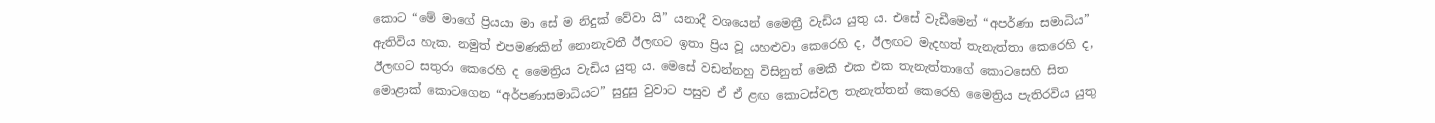කොට “මේ මාගේ ප්‍රියයා මා සේ ම නිදුක්‍ වේවා යි” යනාදී වශයෙන් මෛත්‍රී වැඩිය යුතු ය. එසේ වැඩීමෙන් “අපර්ණා සමාධිය” ඇතිවිය හැක. නමුත් එපමණකින් නොනැවතී ඊලඟට ඉතා ප්‍රිය වූ යහළුවා කෙරෙහි ද, ඊලඟට මැදහත් තැනැත්තා කෙරෙහි ද, ඊලඟට සතුරා කෙරෙහි ද මෛත්‍රිය වැඩිය යුතු ය. මෙසේ වඩන්නහු විසිනුත් මෙකී එක එක තැනැත්තාගේ කොටසෙහි සිත මොළාක් කොටගෙන “අර්පණාසමාධියට” සුදුසු වුවාට පසුව ඒ ඒ ළඟ කොටස්වල තැනැත්තන් කෙරෙහි මෛත්‍රිය පැතිරවිය යුතු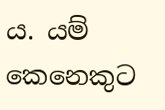ය. යම් කෙනෙකුට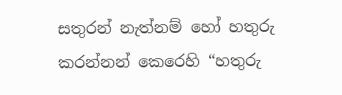සතුරන් නැත්නම් හෝ හතුරු කරන්නන් කෙරෙහි “හතුරු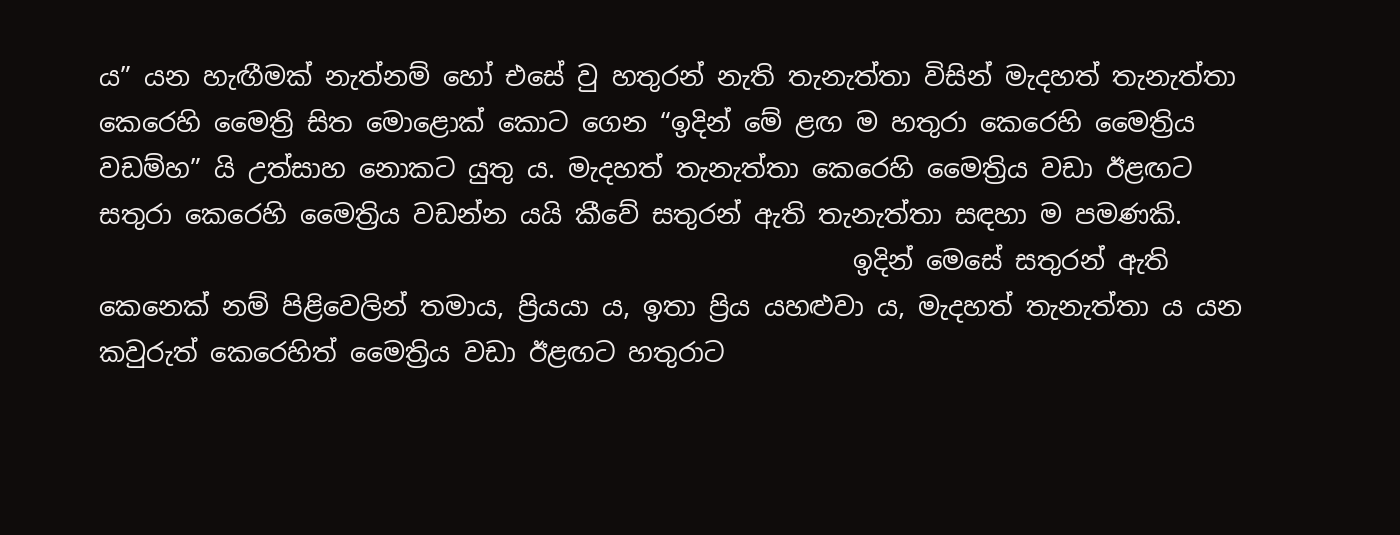ය” යන හැඟීමක් නැත්නම් හෝ එසේ වු හතුරන් නැති තැනැත්තා විසින් මැදහත් තැනැත්තා කෙරෙහි මෛත්‍රි සිත මොළොක් කොට ගෙන “ඉදින් මේ ළඟ ම හතුරා කෙරෙහි මෛත්‍රිය වඩම්හ” යි උත්සාහ නොකට යුතු ය. මැදහත් තැනැත්තා කෙරෙහි මෛත්‍රිය වඩා ඊළඟට සතුරා කෙරෙහි මෛත්‍රිය වඩන්න යයි කීවේ සතුරන් ඇති තැනැත්තා සඳහා ම පමණකි.
                                                          ඉදින් මෙසේ සතුරන් ඇති කෙනෙක් නම් පිළිවෙලින් තමාය, ප්‍රියයා ය, ඉතා ප්‍රිය යහළුවා ය, මැදහත් තැනැත්තා ය යන කවුරුත් කෙරෙහිත් මෛත්‍රිය වඩා ඊළඟට හතුරාට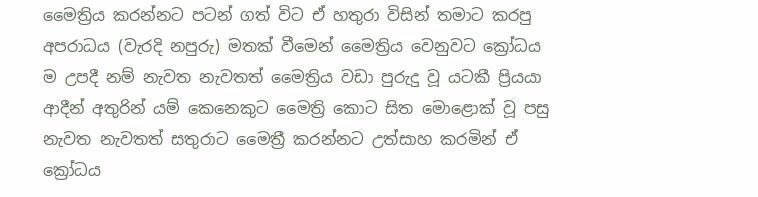මෛත්‍රිය කරන්නට පටන් ගත් විට ඒ හතුරා විසින් තමාට කරපු අපරාධය (වැරදි නපුරු) මතක් වීමෙන් මෛත්‍රිය වෙනුවට ක්‍රෝධය ම උපදී නම් නැවත නැවතත් මෛත්‍රිය වඩා පුරුදු වූ යටකී ප්‍රියයා ආදීන් අතුරින් යම් කෙනෙකුට මෛත්‍රි කොට සිත මොළොක් වූ පසු නැවත නැවතත් සතුරාට මෛත්‍රී කරන්නට උත්සාහ කරමින් ඒ ක්‍රෝධය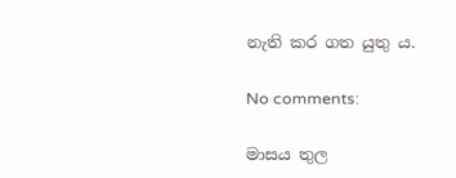නැති කර ගත යුතු ය.

No comments:

මාසය තුල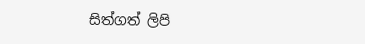සිත්ගත් ලිපි